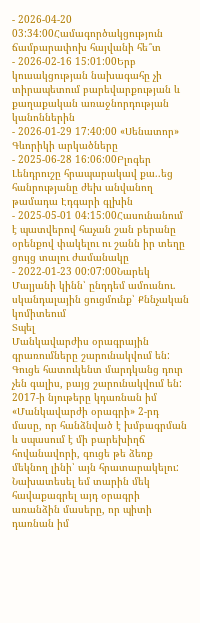- 2026-04-20 03:34:00Համագործակցություն ճամբարափոխ հայվանի հե՞տ
- 2026-02-16 15:01:00Երբ կուսակցության նախագահը չի տիրապետում բարեվարքության և քաղաքական առաջնորդության կանոններին
- 2026-01-29 17:40:00 «Սենատոր» Գևորիկի արկածները
- 2025-06-28 16:06:00Բլոգեր Լենդրուշը հրապարակավ քա..եց հանրությանը ժեխ անվանող թամադա Էդգարի գլխին
- 2025-05-01 04:15:00Հասունանում է պատվերով հաչան շան բերանը օրենքով փակելու ու շանն իր տեղը ցույց տալու ժամանակը
- 2022-01-23 00:07:00Նարեկ Մալյանի կինն՝ ընդդեմ ամուսնու. սկանդալային ցուցմունք՝ Քննչական կոմիտեում
Տպել
Մանկավարժիս օրագրային գրառումները շարունակվում են: Գուցե հատուկենտ մարդկանց դուր չեն գալիս, բայց շարունակվում են: 2017-ի նյութերը կդառնան իմ «Մանկավարժի օրագրի» 2-րդ մասը, որ հանձնված է խմբագրման և սպասում է մի բարեխիղճ հովանավորի, գուցե թե ձեռք մեկնող լինի՝ այն հրատարակելու: Նախատեսել եմ տարին մեկ հավաքագրել այդ օրագրի առանձին մասերը, որ պիտի դառնան իմ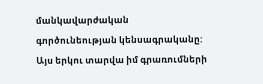մանկավարժական գործունեության կենսագրականը:
Այս երկու տարվա իմ գրառումների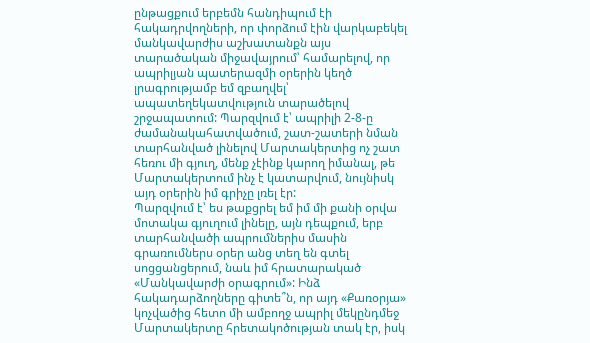ընթացքում երբեմն հանդիպում էի հակադրվողների, որ փորձում էին վարկաբեկել մանկավարժիս աշխատանքն այս տարածական միջավայրում՝ համարելով, որ ապրիլյան պատերազմի օրերին կեղծ լրագրությամբ եմ զբաղվել՝ ապատեղեկատվություն տարածելով շրջապատում: Պարզվում է՝ ապրիլի 2-8-ը ժամանակահատվածում, շատ-շատերի նման տարհանված լինելով Մարտակերտից ոչ շատ հեռու մի գյուղ, մենք չէինք կարող իմանալ, թե Մարտակերտում ինչ է կատարվում, նույնիսկ այդ օրերին իմ գրիչը լռել էր:
Պարզվում է՝ ես թաքցրել եմ իմ մի քանի օրվա մոտակա գյուղում լինելը, այն դեպքում, երբ տարհանվածի ապրումներիս մասին գրառումներս օրեր անց տեղ են գտել սոցցանցերում, նաև իմ հրատարակած «Մանկավարժի օրագրում»: Ինձ հակադարձողները գիտե՞ն, որ այդ «Քառօրյա» կոչվածից հետո մի ամբողջ ապրիլ մեկընդմեջ Մարտակերտը հրետակոծության տակ էր, իսկ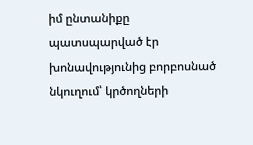իմ ընտանիքը պատսպարված էր խոնավությունից բորբոսնած նկուղում՝ կրծողների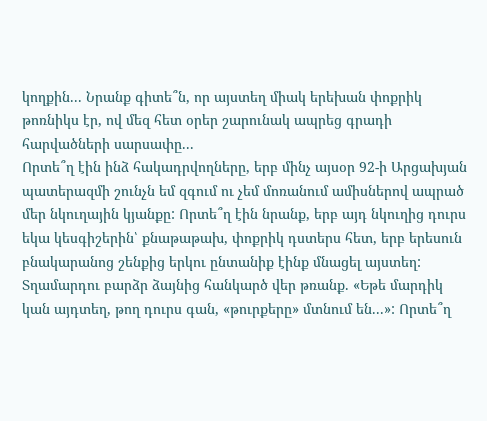կողքին... Նրանք գիտե՞ն, որ այստեղ միակ երեխան փոքրիկ թոռնիկս էր, ով մեզ հետ օրեր շարունակ ապրեց գրադի հարվածների սարսափը...
Որտե՞ղ էին ինձ հակադրվողները, երբ մինչ այսօր 92-ի Արցախյան պատերազմի շունչն եմ զգում ու չեմ մոռանում ամիսներով ապրած մեր նկուղային կյանքը: Որտե՞ղ էին նրանք, երբ այդ նկուղից դուրս եկա կեսգիշերին՝ քնաթաթախ, փոքրիկ դստերս հետ, երբ երեսուն բնակարանոց շենքից երկու ընտանիք էինք մնացել այստեղ: Տղամարդու բարձր ձայնից հանկարծ վեր թռանք. «Եթե մարդիկ կան այդտեղ, թող դուրս գան, «թուրքերը» մտնում են...»: Որտե՞ղ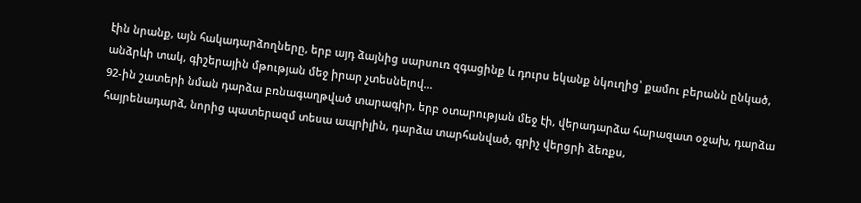էին նրանք, այն հակադարձողները, երբ այդ ձայնից սարսուռ զգացինք և դուրս եկանք նկուղից՝ քամու բերանն ընկած, անձրևի տակ, գիշերային մթության մեջ իրար չտեսնելով...
92-ին շատերի նման դարձա բռնագաղթված տարագիր, երբ օտարության մեջ էի, վերադարձա հարազատ օջախ, դարձա հայրենադարձ, նորից պատերազմ տեսա ապրիլին, դարձա տարհանված, գրիչ վերցրի ձեռքս,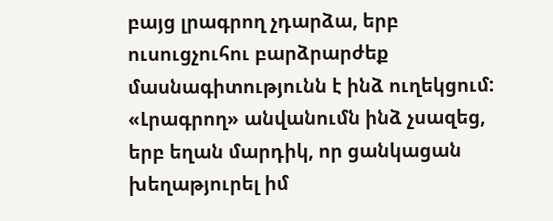բայց լրագրող չդարձա, երբ ուսուցչուհու բարձրարժեք մասնագիտությունն է ինձ ուղեկցում: «Լրագրող» անվանումն ինձ չսազեց, երբ եղան մարդիկ, որ ցանկացան խեղաթյուրել իմ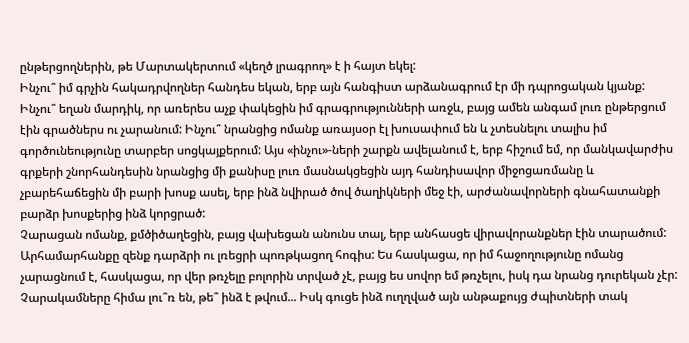ընթերցողներին, թե Մարտակերտում «կեղծ լրագրող» է ի հայտ եկել:
Ինչու՞ իմ գրչին հակադրվողներ հանդես եկան, երբ այն հանգիստ արձանագրում էր մի դպրոցական կյանք: Ինչու՞ եղան մարդիկ, որ առերես աչք փակեցին իմ գրագրությունների առջև, բայց ամեն անգամ լուռ ընթերցում էին գրածներս ու չարանում: Ինչու՞ նրանցից ոմանք առայսօր էլ խուսափում են և չտեսնելու տալիս իմ գործունեությունը տարբեր սոցկայքերում: Այս «ինչու»-ների շարքն ավելանում է, երբ հիշում եմ, որ մանկավարժիս գրքերի շնորհանդեսին նրանցից մի քանիսը լուռ մասնակցեցին այդ հանդիսավոր միջոցառմանը և չբարեհաճեցին մի բարի խոսք ասել, երբ ինձ նվիրած ծով ծաղիկների մեջ էի, արժանավորների գնահատանքի բարձր խոսքերից ինձ կորցրած:
Չարացան ոմանք, քմծիծաղեցին, բայց վախեցան անունս տալ, երբ անհասցե վիրավորանքներ էին տարածում: Արհամարհանքը զենք դարձրի ու լռեցրի պոռթկացող հոգիս: Ես հասկացա, որ իմ հաջողությունը ոմանց չարացնում է, հասկացա, որ վեր թռչելը բոլորին տրված չէ, բայց ես սովոր եմ թռչելու, իսկ դա նրանց դուրեկան չէր:
Չարակամները հիմա լու՞ռ են, թե՞ ինձ է թվում... Իսկ գուցե ինձ ուղղված այն անթաքույց ժպիտների տակ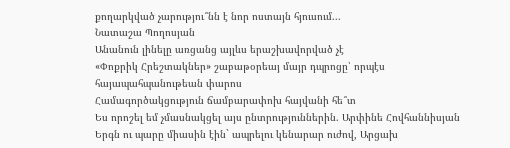քողարկված չարությու՞նն է նոր ոստայն հյուսում...
Նատաշա Պողոսյան
Անանուն լինելը առցանց այլևս երաշխավորված չէ
«Փոքրիկ Հրեշտակներ» շաբաթօրեայ մայր դպրոցը՝ որպէս հայապահպանութեան փարոս
Համագործակցություն ճամբարափոխ հայվանի հե՞տ
Ես որոշել եմ չմասնակցել այս ընտրություններին. Արփինե Հովհաննիսյան
Երգն ու պարը միասին էին` ապրելու կենարար ուժով, Արցախ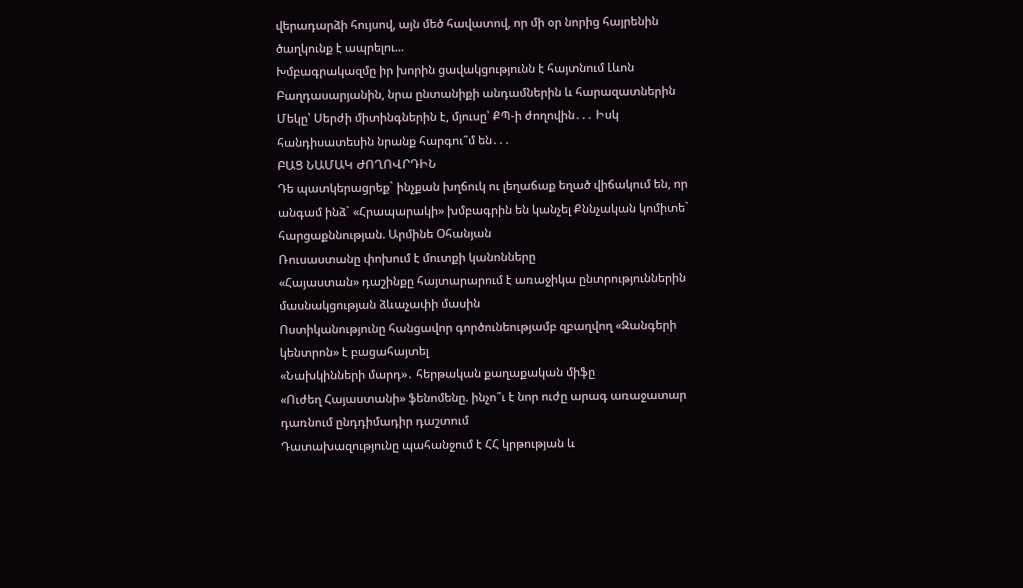վերադարձի հույսով, այն մեծ հավատով, որ մի օր նորից հայրենին ծաղկունք է ապրելու...
Խմբագրակազմը իր խորին ցավակցությունն է հայտնում Լևոն Բաղդասարյանին, նրա ընտանիքի անդամներին և հարազատներին
Մեկը՝ Սերժի միտինգներին է, մյուսը՝ ՔՊ-ի ժողովին․․․ Իսկ հանդիսատեսին նրանք հարգու՞մ են․․․
ԲԱՑ ՆԱՄԱԿ ԺՈՂՈՎՐԴԻՆ
Դե պատկերացրեք` ինչքան խղճուկ ու լեղաճաք եղած վիճակում են, որ անգամ ինձ` «Հրապարակի» խմբագրին են կանչել Քննչական կոմիտե` հարցաքննության. Արմինե Օհանյան
Ռուսաստանը փոխում է մուտքի կանոնները
«Հայաստան» դաշինքը հայտարարում է առաջիկա ընտրություններին մասնակցության ձևաչափի մասին
Ոստիկանությունը հանցավոր գործունեությամբ զբաղվող «Զանգերի կենտրոն» է բացահայտել
«Նախկինների մարդ»․ հերթական քաղաքական միֆը
«Ուժեղ Հայաստանի» ֆենոմենը. ինչո՞ւ է նոր ուժը արագ առաջատար դառնում ընդդիմադիր դաշտում
Դատախազությունը պահանջում է ՀՀ կրթության և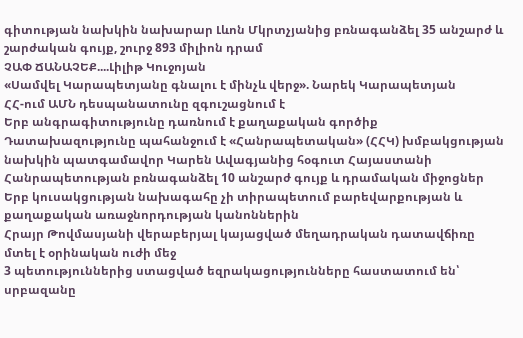գիտության նախկին նախարար Լևոն Մկրտչյանից բռնագանձել 35 անշարժ և շարժական գույք, շուրջ 893 միլիոն դրամ
ՉԱՓ ՃԱՆԱՉԵՔ....Լիլիթ Կուջոյան
«Սամվել Կարապետյանը գնալու է մինչև վերջ». Նարեկ Կարապետյան
ՀՀ-ում ԱՄՆ դեսպանատունը զգուշացնում է
Երբ անգրագիտությունը դառնում է քաղաքական գործիք
Դատախազությունը պահանջում է «Հանրապետական» (ՀՀԿ) խմբակցության նախկին պատգամավոր Կարեն Ավագյանից հօգուտ Հայաստանի Հանրապետության բռնագանձել 10 անշարժ գույք և դրամական միջոցներ
Երբ կուսակցության նախագահը չի տիրապետում բարեվարքության և քաղաքական առաջնորդության կանոններին
Հրայր Թովմասյանի վերաբերյալ կայացված մեղադրական դատավճիռը մտել է օրինական ուժի մեջ
3 պետություններից ստացված եզրակացությունները հաստատում են՝ սրբազանը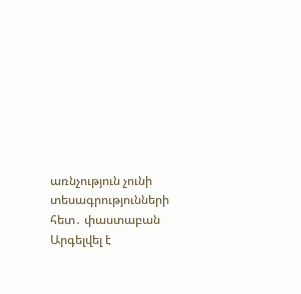առնչություն չունի տեսագրությունների հետ․ փաստաբան
Արգելվել է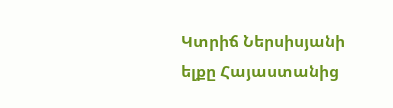Կտրիճ Ներսիսյանի ելքը Հայաստանից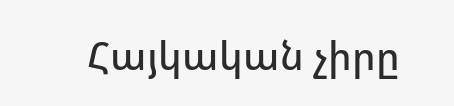Հայկական չիրը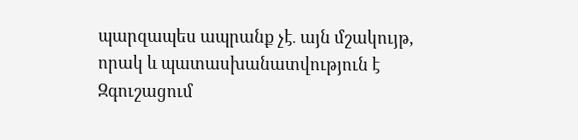պարզապես ապրանք չէ․ այն մշակույթ, որակ և պատասխանատվություն է
Զգուշացում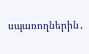սպառողներին․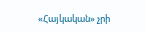«Հայկական» չրի